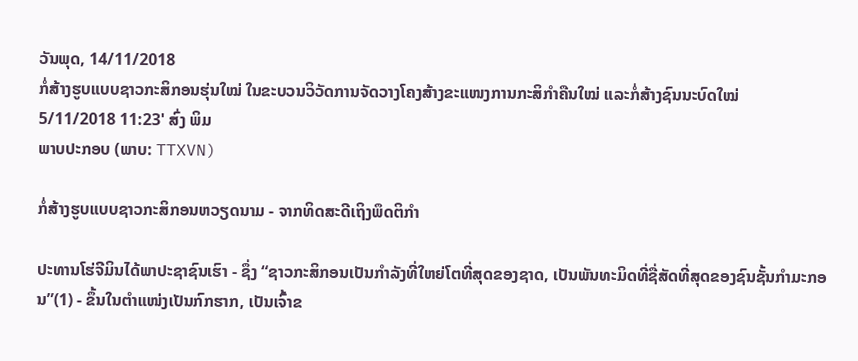ວັນພຸດ, 14/11/2018
ກໍ່ສ້າງຮູບແບບຊາວກະສິກອນຮຸ່ນໃໝ່ ໃນຂະບວນວິວັດການຈັດວາງໂຄງສ້າງຂະແໜງການກະສິກຳຄືນໃໝ່ ແລະກໍ່ສ້າງຊົນນະບົດໃໝ່
5/11/2018 11:23' ສົ່ງ ພິມ
ພາບປະກອບ (ພາບ: TTXVN)

ກໍ່ສ້າງຮູບແບບຊາວກະສິກອນຫວຽດນາມ - ຈາກທິດສະດີເຖິງພຶດຕິກຳ

ປະທານໂຮ່ຈີມິນໄດ້ພາປະຊາຊົນເຮົາ - ຊຶ່ງ “ຊາວກະສິກອນເປັນກຳລັງທີ່ໃຫຍ່ໂຕທີ່ສຸດຂອງຊາດ, ເປັນພັນທະມິດທີ່ຊື່ສັດທີ່ສຸດຂອງຊົນຊັ້ນກຳມະກອນ”(1) - ຂຶ້ນໃນຕຳແໜ່ງເປັນກົກຮາກ, ເປັນເຈົ້າຂ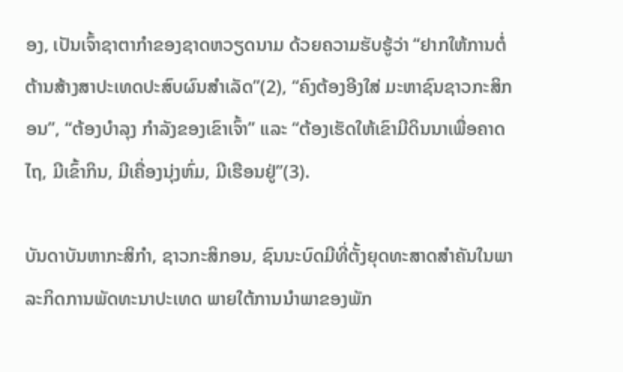ອງ, ເປັນເຈົ້າຊາຕາກຳຂອງຊາດຫວຽດນາມ ດ້ວຍຄວາມຮັບຮູ້ວ່າ “ຢາກໃຫ້ການຕໍ່ຕ້ານສ້າງສາປະເທດປະສົບຜົນສຳເລັດ”(2), “ຄົງຕ້ອງອີງໃສ່ ມະຫາຊົນຊາວກະສິກອນ”, “ຕ້ອງບຳລຸງ ກຳລັງຂອງເຂົາເຈົ້າ” ແລະ “ຕ້ອງເຮັດໃຫ້ເຂົາມີດິນນາເພື່ອຄາດໄຖ, ມີເຂົ້າກິນ, ມີເຄື່ອງນຸ່ງຫົ່ມ, ມີເຮືອນຢູ່”(3).

ບັນດາບັນຫາກະສິກຳ, ຊາວກະສິກອນ, ຊົນນະບົດມີທີ່ຕັ້ງຍຸດທະສາດສຳຄັນໃນພາລະກິດການພັດທະນາປະເທດ ພາຍໃຕ້ການນຳພາຂອງພັກ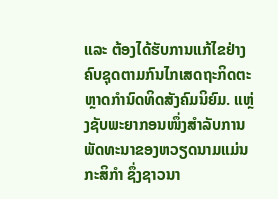ແລະ ຕ້ອງໄດ້ຮັບການແກ້ໄຂຢ່າງຄົບຊຸດຕາມກົນໄກເສດຖະກິດຕະຫຼາດກຳນົດທິດສັງຄົມນິຍົມ. ແຫຼ່ງຊັບພະຍາກອນໜຶ່ງສຳລັບການພັດທະນາຂອງຫວຽດນາມແມ່ນກະສິກຳ ຊຶ່ງຊາວນາ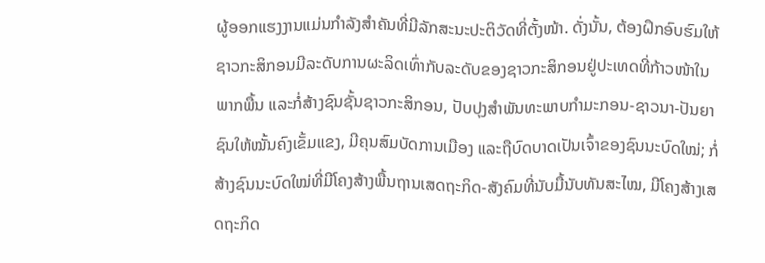ຜູ້ອອກແຮງງານແມ່ນກຳລັງສຳຄັນທີ່ມີລັກສະນະປະຕິວັດທີ່ຕັ້ງໜ້າ. ດັ່ງນັ້ນ, ຕ້ອງຝຶກອົບຮົມໃຫ້ຊາວກະສິກອນມີລະດັບການຜະລິດເທົ່າກັບລະດັບຂອງຊາວກະສິກອນຢູ່ປະເທດທີ່ກ້າວໜ້າໃນພາກພື້ນ ແລະກໍ່ສ້າງຊົນຊັ້ນຊາວກະສິກອນ, ປັບປຸງສຳພັນທະພາບກຳມະກອນ-ຊາວນາ-ປັນຍາຊົນໃຫ້ໝັ້ນຄົງເຂັ້ມແຂງ, ມີຄຸນສົມບັດການເມືອງ ແລະຖືບົດບາດເປັນເຈົ້າຂອງຊົນນະບົດໃໝ່; ກໍ່ສ້າງຊົນນະບົດໃໝ່ທີ່ມີໂຄງສ້າງພື້ນຖານເສດຖະກິດ-ສັງຄົມທີ່ນັບມື້ນັບທັນສະໄໝ, ມີໂຄງສ້າງເສດຖະກິດ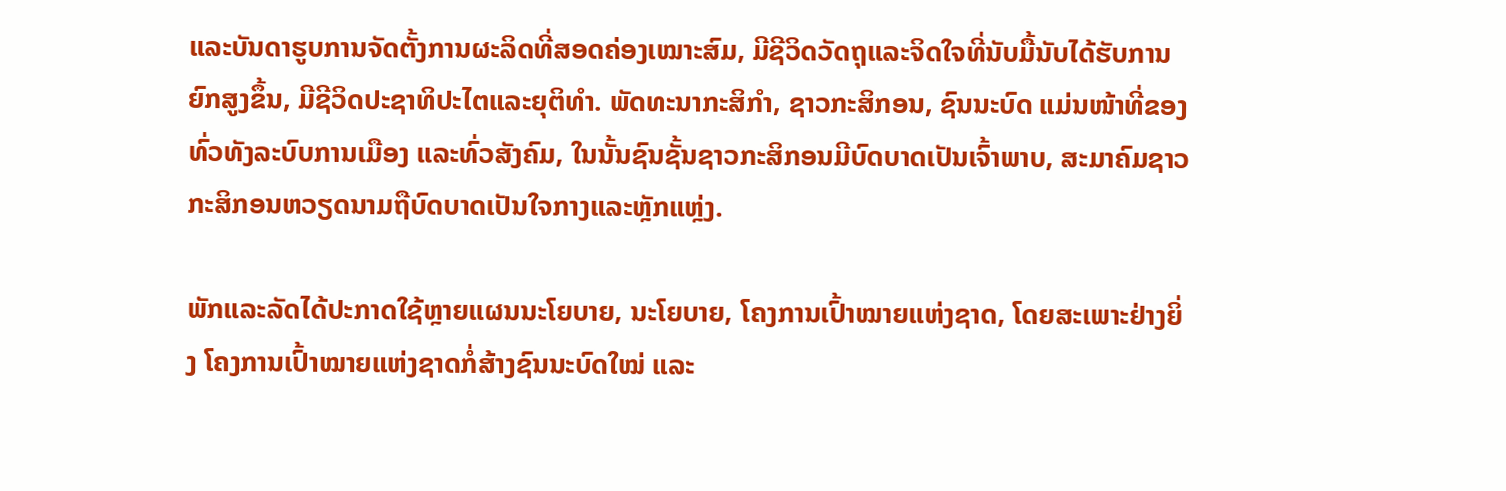ແລະບັນດາຮູບການຈັດຕັ້ງການຜະລິດທີ່ສອດຄ່ອງເໝາະສົມ, ມີຊີວິດວັດຖຸແລະຈິດໃຈທີ່ນັບມື້ນັບໄດ້ຮັບການຍົກສູງຂຶ້ນ, ມີຊີວິດປະຊາທິປະໄຕແລະຍຸຕິທຳ. ພັດທະນາກະສິກຳ, ຊາວກະສິກອນ, ຊົນນະບົດ ແມ່ນໜ້າທີ່ຂອງທົ່ວທັງລະບົບການເມືອງ ແລະທົ່ວສັງຄົມ, ໃນນັ້ນຊົນຊັ້ນຊາວກະສິກອນມີບົດບາດເປັນເຈົ້າພາບ, ສະມາຄົມຊາວກະສິກອນຫວຽດນາມຖືບົດບາດເປັນໃຈກາງແລະຫຼັກແຫຼ່ງ.

ພັກແລະລັດໄດ້ປະກາດໃຊ້ຫຼາຍແຜນນະໂຍບາຍ, ນະໂຍບາຍ, ໂຄງການເປົ້າໝາຍແຫ່ງຊາດ, ໂດຍສະເພາະຢ່າງຍິ່ງ ໂຄງການເປົ້າໝາຍແຫ່ງຊາດກໍ່ສ້າງຊົນນະບົດໃໝ່ ແລະ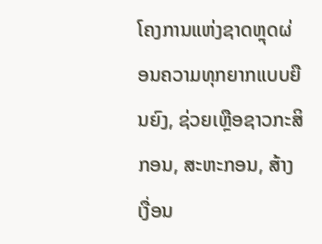ໂຄງການແຫ່ງຊາດຫຼຸດຜ່ອນຄວາມທຸກຍາກແບບຍືນຍົງ, ຊ່ວຍເຫຼືອຊາວກະສິກອນ, ສະຫະກອນ, ສ້າງເງື່ອນ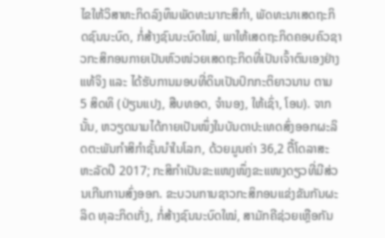ໄຂໃຫ້ວິສາຫະກິດລົງທຶນພັດທະນາກະສິກຳ, ພັດທະນາເສດຖະກິດຊົນນະບົດ, ກໍ່ສ້າງຊົນນະບົດໃໝ່, ພາໃຫ້ເສດຖະກິດຄອບຄົວຊາວກະສິກອນກາຍເປັນຫົວໜ່ວຍເສດຖະກິດທີ່ເປັນເຈົ້າຕົນເອງຢ່າງແທ້ຈິງ ແລະ ໄດ້ຮັບການມອບທີ່ດິນເປັນປົກກະຕິຍາວນານ ຕາມ 5 ສິດທິ (ປ່ຽນແປງ, ສືບທອດ, ຈຳນອງ, ໃຫ້ເຊົ່າ, ໂອນ). ຈາກນັ້ນ, ຫວຽດນາມໄດ້ກາຍເປັນໜຶ່ງໃນບັນດາປະເທດສົ່ງອອກຜະລິດຕະພັນກຳສິກຳຊັ້ນນຳໃນໂລກ, ດ້ວຍມູນຄ່າ 36,2 ຕື້ໂດລາສະຫະລັດປີ 2017; ກະສິກຳເປັນຂະແໜງໜຶ່ງຂະແໜງດຽວທີ່ມີສ່ວນເກີນການສົ່ງອອກ. ຂະບວນການຊາວກະສິກອນແຂ່ງຂັນກັນຜະລິດ ທຸລະກິດເກັ່ງ, ກໍ່ສ້າງຊົນນະບົດໃໝ່, ສາມັກຄີຊ່ວຍເຫຼືອກັນ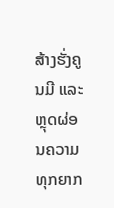ສ້າງຮັ່ງຄູນມີ ແລະຫຼຸດຜ່ອນຄວາມທຸກຍາກ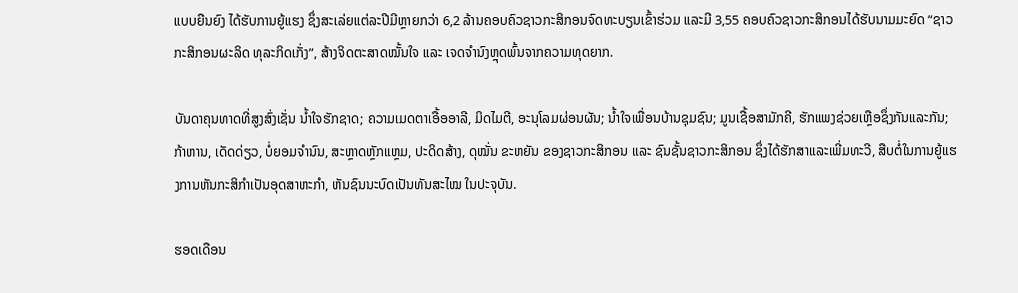ແບບຍືນຍົງ ໄດ້ຮັບການຍູ້ແຮງ ຊຶ່ງສະເລ່ຍແຕ່ລະປີມີຫຼາຍກວ່າ 6,2 ລ້ານຄອບຄົວຊາວກະສິກອນຈົດທະບຽນເຂົ້າຮ່ວມ ແລະມີ 3,55 ຄອບຄົວຊາວກະສິກອນໄດ້ຮັບນາມມະຍົດ “ຊາວກະສິກອນຜະລິດ ທຸລະກິດເກັ່ງ”, ສ້າງຈິດຕະສາດໝັ້ນໃຈ ແລະ ເຈດຈຳນົງຫຼຸດພົ້ນຈາກຄວາມທຸດຍາກ.

ບັນດາຄຸນທາດທີ່ສູງສົ່ງເຊັ່ນ ນ້ຳໃຈຮັກຊາດ; ຄວາມເມດຕາເອື້ອອາລີ, ມິດໄມຕີ, ອະນຸໂລມຜ່ອນຜັນ; ນ້ຳໃຈເພື່ອນບ້ານຊຸມຊົນ; ມູນເຊື້ອສາມັກຄີ, ຮັກແພງຊ່ວຍເຫຼືອຊຶ່ງກັນແລະກັນ; ກ້າຫານ, ເດັດດ່ຽວ, ບໍ່ຍອມຈຳນົນ, ສະຫຼາດຫຼັກແຫຼມ, ປະດິດສ້າງ, ດຸໝັ່ນ ຂະຫຍັນ ຂອງຊາວກະສິກອນ ແລະ ຊົນຊັ້ນຊາວກະສິກອນ ຊຶ່ງໄດ້ຮັກສາແລະເພີ່ມທະວີ, ສືບຕໍ່ໃນການຍູ້ແຮງການຫັນກະສິກຳເປັນອຸດສາຫະກຳ, ຫັນຊົນນະບົດເປັນທັນສະໄໝ ໃນປະຈຸບັນ.

ຮອດເດືອນ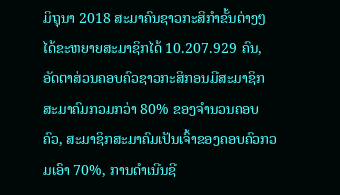ມິຖຸນາ 2018 ສະມາຄົນຊາວກະສິກຳຂັ້ນຕ່າງໆ ໄດ້ຂະຫຍາຍສະມາຊິກໄດ້ 10.207.929 ຄົນ, ອັດຕາສ່ວນຄອບຄົວຊາວກະສິກອນມີສະມາຊິກສະມາຄົມກວມກວ່າ 80% ຂອງຈຳນວນຄອບຄົວ, ສະມາຊິກສະມາຄົມເປັນເຈົ້າຂອງຄອບຄົວກວມເອົາ 70%, ການດຳເນີນຊີ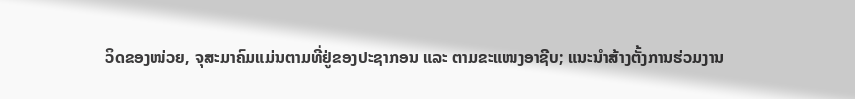ວິດຂອງໜ່ວຍ, ຈຸສະມາຄົມແມ່ນຕາມທີ່ຢູ່ຂອງປະຊາກອນ ແລະ ຕາມຂະແໜງອາຊີບ; ແນະນຳສ້າງຕັ້ງການຮ່ວມງານ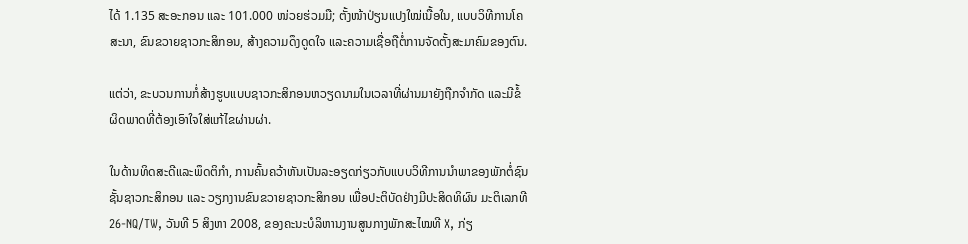ໄດ້ 1.135 ສະອະກອນ ແລະ 101.000 ໜ່ວຍຮ່ວມມື; ຕັ້ງໜ້າປ່ຽນແປງໃໝ່ເນື້ອໃນ, ແບບວິທີການໂຄສະນາ, ຂົນຂວາຍຊາວກະສິກອນ, ສ້າງຄວາມດຶງດູດໃຈ ແລະຄວາມເຊື່ອຖືຕໍ່ການຈັດຕັ້ງສະມາຄົມຂອງຕົນ.

ແຕ່ວ່າ, ຂະບວນການກໍ່ສ້າງຮູບແບບຊາວກະສິກອນຫວຽດນາມໃນເວລາທີ່ຜ່ານມາຍັງຖືກຈຳກັດ ແລະມີຂໍ້ຜິດພາດທີ່ຕ້ອງເອົາໃຈໃສ່ແກ້ໄຂຜ່ານຜ່າ.

ໃນດ້ານທິດສະດີແລະພຶດຕິກຳ, ການຄົ້ນຄວ້າຫັນເປັນລະອຽດກ່ຽວກັບແບບວິທີການນຳພາຂອງພັກຕໍ່ຊົນຊັ້ນຊາວກະສິກອນ ແລະ ວຽກງານຂົນຂວາຍຊາວກະສິກອນ ເພື່ອປະຕິບັດຢ່າງມີປະສິດທິຜົນ ມະຕິເລກທີ 26-NQ/TW, ວັນທີ 5 ສິງຫາ 2008, ຂອງຄະນະບໍລິຫານງານສູນກາງພັກສະໄໝທີ X, ກ່ຽ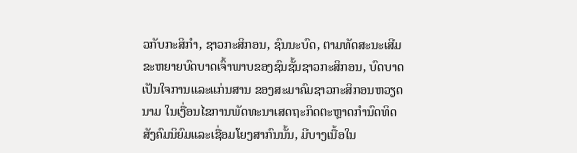ວກັບກະສິກຳ, ຊາວກະສິກອນ, ຊົນນະບົດ, ຕາມທັດສະນະເສີມຂະຫຍາຍບົດບາດເຈົ້າພາບຂອງຊົນຊັ້ນຊາວກະສິກອນ, ບົດບາດເປັນໃຈການແລະແກ່ນສານ ຂອງສະມາຄົມຊາວກະສິກອນຫວຽດນາມ ໃນເງື່ອນໄຂການພັດທະນາເສດຖະກິດຕະຫຼາດກຳນົດທິດສັງຄົມນິຍົມແລະເຊື່ອມໂຍງສາກົນນັ້ນ, ມີບາງເນື້ອໃນ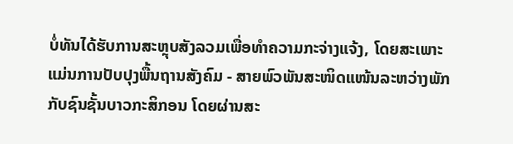ບໍ່ທັນໄດ້ຮັບການສະຫຼຸບສັງລວມເພື່ອທຳຄວາມກະຈ່າງແຈ້ງ, ໂດຍສະເພາະແມ່ນການປັບປຸງພື້ນຖານສັງຄົມ - ສາຍພົວພັນສະໜິດແໜ້ນລະຫວ່າງພັກກັບຊົນຊັ້ນບາວກະສິກອນ ໂດຍຜ່ານສະ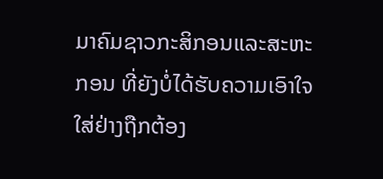ມາຄົມຊາວກະສິກອນແລະສະຫະກອນ ທີ່ຍັງບໍ່ໄດ້ຮັບຄວາມເອົາໃຈໃສ່ຢ່າງຖືກຕ້ອງ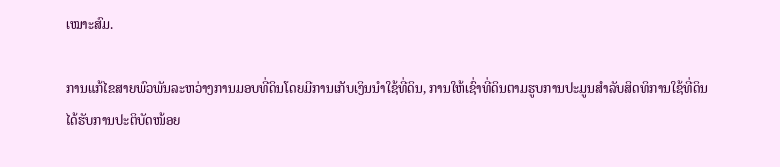ເໝາະສົມ.

ການແກ້ໄຂສາຍພົວພັນລະຫວ່າງການມອບທີ່ດິນໂດຍມີການເກັບເງິນນຳໃຊ້ທີ່ດິນ, ການໃຫ້ເຊົ່າທີ່ດິນຕາມຮູບການປະມູນສຳລັບສິດທິການໃຊ້ທີ່ດິນ ໄດ້ຮັບການປະຕິບັດໜ້ອຍ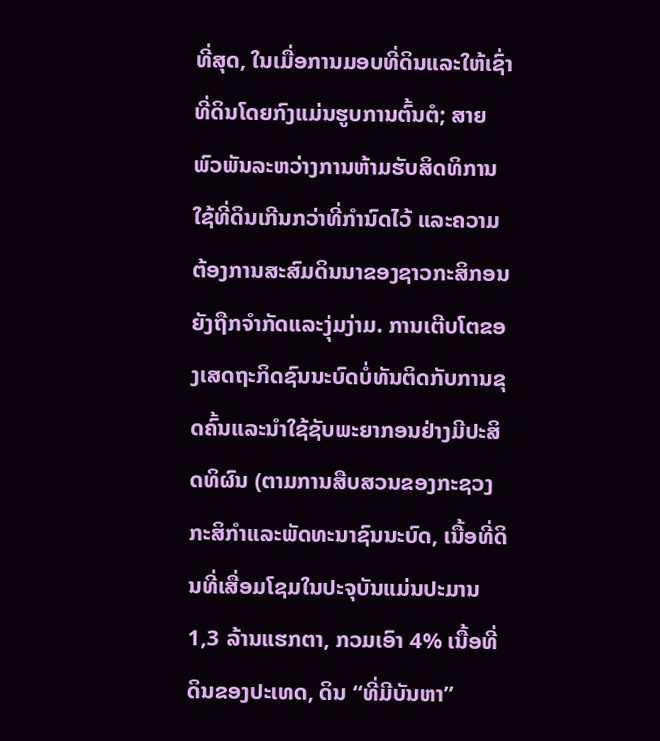ທີ່ສຸດ, ໃນເມື່ອການມອບທີ່ດິນແລະໃຫ້ເຊົ່າທີ່ດິນໂດຍກົງແມ່ນຮູບການຕົ້ນຕໍ; ສາຍພົວພັນລະຫວ່າງການຫ້າມຮັບສິດທິການໃຊ້ທີ່ດິນເກີນກວ່າທີ່ກຳນົດໄວ້ ແລະຄວາມຕ້ອງການສະສົມດິນນາຂອງຊາວກະສິກອນ ຍັງຖືກຈຳກັດແລະງຸ່ມງ່າມ. ການເຕີບໂຕຂອງເສດຖະກິດຊົນນະບົດບໍ່ທັນຕິດກັບການຂຸດຄົ້ນແລະນຳໃຊ້ຊັບພະຍາກອນຢ່າງມີປະສິດທິຜົນ (ຕາມການສືບສວນຂອງກະຊວງກະສິກຳແລະພັດທະນາຊົນນະບົດ, ເນື້ອທີ່ດິນທີ່ເສື່ອມໂຊມໃນປະຈຸບັນແມ່ນປະມານ 1,3 ລ້ານແຮກຕາ, ກວມເອົາ 4% ເນື້ອທີ່ດິນຂອງປະເທດ, ດິນ “ທີ່ມີບັນຫາ”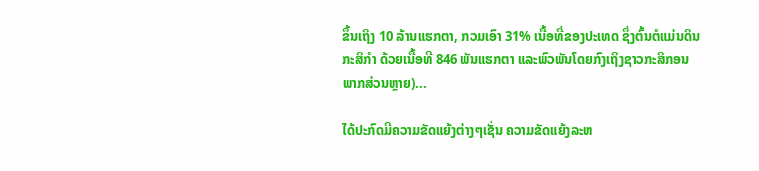ຂຶ້ນເຖິງ 10 ລ້ານແຮກຕາ, ກວມເອົາ 31% ເນື້ອທີ່ຂອງປະເທດ ຊຶ່ງຕົ້ນຕໍແມ່ນດິນກະສິກຳ ດ້ວຍເນື້ອທີ 846 ພັນແຮກຕາ ແລະພົວພັນໂດຍກົງເຖິງຊາວກະສິກອນພາກສ່ວນຫຼາຍ)...

ໄດ້ປະກົດມີຄວາມຂັດແຍ້ງຕ່າງໆເຊັ່ນ ຄວາມຂັດແຍ້ງລະຫ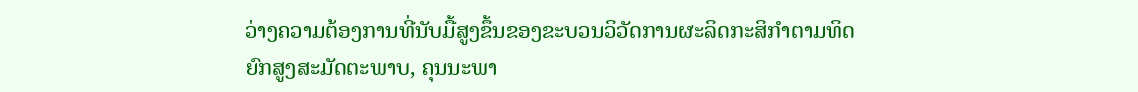ວ່າງຄວາມຕ້ອງການທີ່ນັບມື້ສູງຂຶ້ນຂອງຂະບວນວິວັດການຜະລິດກະສິກຳຕາມທິດຍົກສູງສະມັດຕະພາບ, ຄຸນນະພາ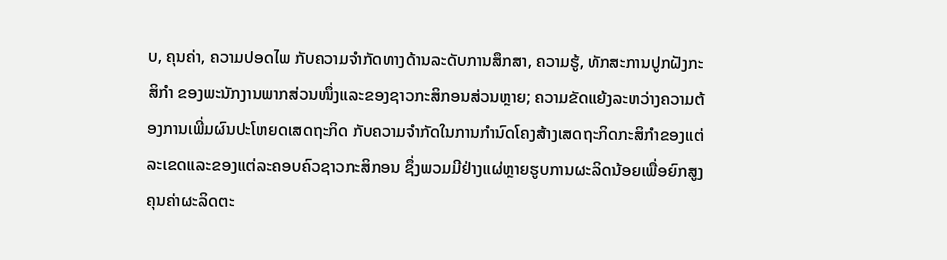ບ, ຄຸນຄ່າ, ຄວາມປອດໄພ ກັບຄວາມຈຳກັດທາງດ້ານລະດັບການສຶກສາ, ຄວາມຮູ້, ທັກສະການປູກຝັງກະສິກຳ ຂອງພະນັກງານພາກສ່ວນໜຶ່ງແລະຂອງຊາວກະສິກອນສ່ວນຫຼາຍ; ຄວາມຂັດແຍ້ງລະຫວ່າງຄວາມຕ້ອງການເພີ່ມຜົນປະໂຫຍດເສດຖະກິດ ກັບຄວາມຈຳກັດໃນການກຳນົດໂຄງສ້າງເສດຖະກິດກະສິກຳຂອງແຕ່ລະເຂດແລະຂອງແຕ່ລະຄອບຄົວຊາວກະສິກອນ ຊຶ່ງພວມມີຢ່າງແຜ່ຫຼາຍຮູບການຜະລິດນ້ອຍເພື່ອຍົກສູງຄຸນຄ່າຜະລິດຕະ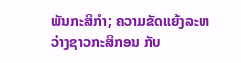ພັນກະສິກຳ; ຄວາມຂັດແຍ້ງລະຫວ່າງຊາວກະສິກອນ ກັບ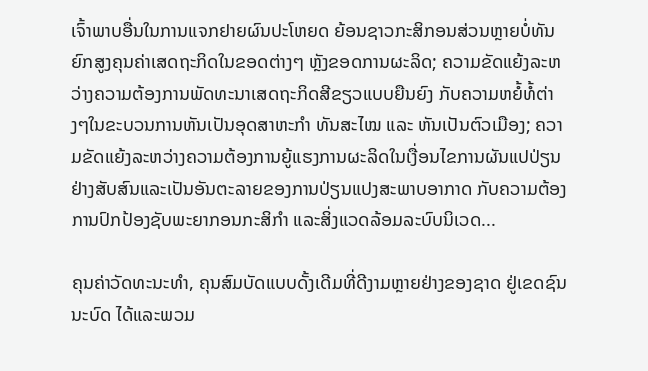ເຈົ້າພາບອື່ນໃນການແຈກຢາຍຜົນປະໂຫຍດ ຍ້ອນຊາວກະສິກອນສ່ວນຫຼາຍບໍ່ທັນຍົກສູງຄຸນຄ່າເສດຖະກິດໃນຂອດຕ່າງໆ ຫຼັງຂອດການຜະລິດ; ຄວາມຂັດແຍ້ງລະຫວ່າງຄວາມຕ້ອງການພັດທະນາເສດຖະກິດສີຂຽວແບບຍືນຍົງ ກັບຄວາມຫຍໍ້ທໍ້ຕ່າງໆໃນຂະບວນການຫັນເປັນອຸດສາຫະກຳ ທັນສະໄໝ ແລະ ຫັນເປັນຕົວເມືອງ; ຄວາມຂັດແຍ້ງລະຫວ່າງຄວາມຕ້ອງການຍູ້ແຮງການຜະລິດໃນເງື່ອນໄຂການຜັນແປປ່ຽນຢ່າງສັບສົນແລະເປັນອັນຕະລາຍຂອງການປ່ຽນແປງສະພາບອາກາດ ກັບຄວາມຕ້ອງການປົກປ້ອງຊັບພະຍາກອນກະສິກຳ ແລະສິ່ງແວດລ້ອມລະບົບນິເວດ...

ຄຸນຄ່າວັດທະນະທຳ, ຄຸນສົມບັດແບບດັ້ງເດີມທີ່ດີງາມຫຼາຍຢ່າງຂອງຊາດ ຢູ່ເຂດຊົນນະບົດ ໄດ້ແລະພວມ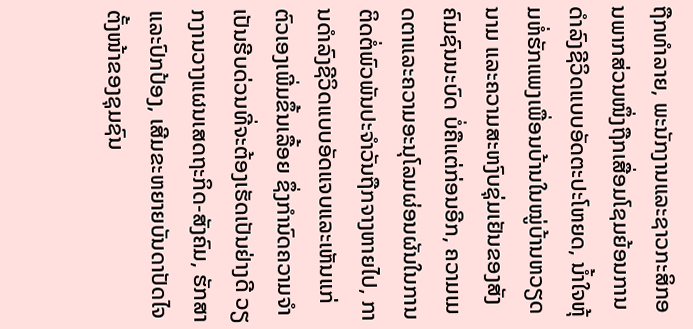ຖືກທຳລາຍ, ພະນັກງານແລະຊາວກະສິກອນພາກສ່ວນໜຶ່ງຖືກເສື່ອມໂຊມຍ້ອນການດຳລົງຊີວິດແບບອັດຕະປະໂຫຍດ, ນ້ຳໃຈຫຸ້ມຫໍ່ຮັກແພງເພື່ອນບ້ານໃນໝູ່ບ້ານຫວຽດນາມ ແລະຄວາມສະຫງົບຊຸ່ມເຢັນຂອງສັງຄົມຊົນນະບົດ ບໍ່ຄືແຕ່ກ່ອນອີກ, ຄວາມເມດຕາແລະຄວາມອະນຸໂລມຜ່ອນຜັນໃນການຕິດຕໍ່ພົວພັນປະຈຳວັນຖືກຈາງຫາຍໄປ, ການດຳລົງຊີວິດແບບອັດແຈບແລະເຫັນແກ່ຕົວເອງເພີ່ມຂຶ້ນເລື້ອຍ ຊຶ່ງກຳນົດຄວາມຈຳເປັນຮີບດ່ວນທີ່ຈະຕ້ອງເຮັດເປັນຢ່າງດີ ວຽກງານວາງແຜນເສດຖະກິດ-ສັງຄົມ, ຮັກສາແລະປົກປ້ອງ, ເສີມຂະຫຍາຍບັນດາປັດໄຈຕັ້ງໜ້າຂອງຊຸມຊົນ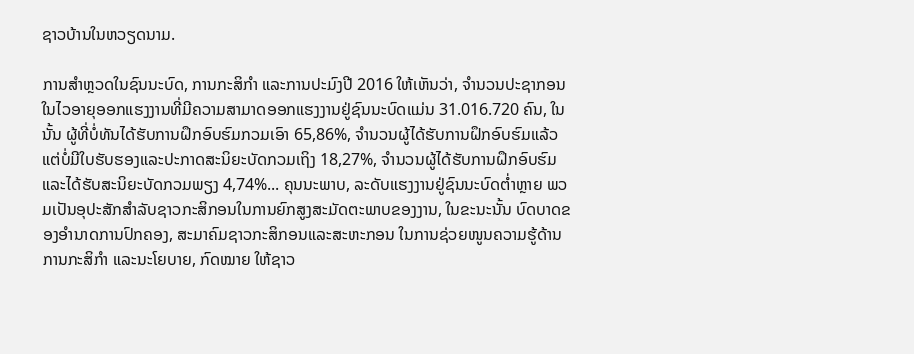ຊາວບ້ານໃນຫວຽດນາມ.

ການສຳຫຼວດໃນຊົນນະບົດ, ການກະສິກຳ ແລະການປະມົງປີ 2016 ໃຫ້ເຫັນວ່າ, ຈຳນວນປະຊາກອນໃນໄວອາຍຸອອກແຮງງານທີ່ມີຄວາມສາມາດອອກແຮງງານຢູ່ຊົນນະບົດແມ່ນ 31.016.720 ຄົນ, ໃນນັ້ນ ຜູ້ທີ່ບໍ່ທັນໄດ້ຮັບການຝຶກອົບຮົມກວມເອົາ 65,86%, ຈຳນວນຜູ້ໄດ້ຮັບການຝຶກອົບຮົມແລ້ວ ແຕ່ບໍ່ມີໃບຮັບຮອງແລະປະກາດສະນິຍະບັດກວມເຖິງ 18,27%, ຈຳນວນຜູ້ໄດ້ຮັບການຝຶກອົບຮົມແລະໄດ້ຮັບສະນິຍະບັດກວມພຽງ 4,74%... ຄຸນນະພາບ, ລະດັບແຮງງານຢູ່ຊົນນະບົດຕ່ຳຫຼາຍ ພວມເປັນອຸປະສັກສຳລັບຊາວກະສິກອນໃນການຍົກສູງສະມັດຕະພາບຂອງງານ, ໃນຂະນະນັ້ນ ບົດບາດຂອງອຳນາດການປົກຄອງ, ສະມາຄົມຊາວກະສິກອນແລະສະຫະກອນ ໃນການຊ່ວຍໜູນຄວາມຮູ້ດ້ານການກະສິກຳ ແລະນະໂຍບາຍ, ກົດໝາຍ ໃຫ້ຊາວ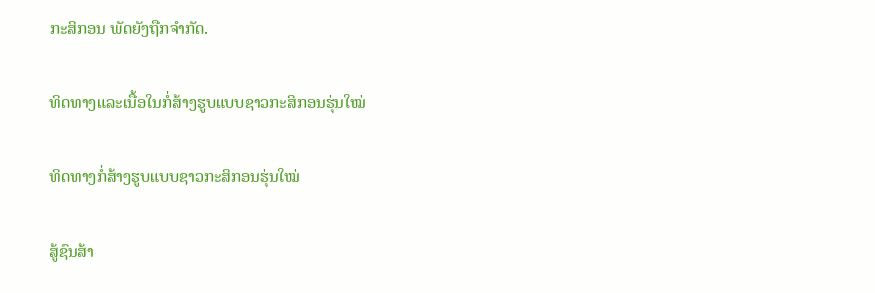ກະສິກອນ ພັດຍັງຖືກຈຳກັດ.

ທິດທາງແລະເນື້ອໃນກໍ່ສ້າງຮູບແບບຊາວກະສິກອນຮຸ່ນໃໝ່

ທິດທາງກໍ່ສ້າງຮູບແບບຊາວກະສິກອນຮຸ່ນໃໝ່

ສູ້ຊົນສ້າ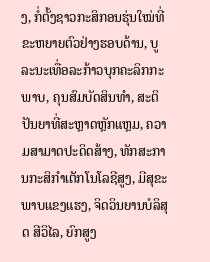ງ, ກໍ່ຕັ້ງຊາວກະສິກອນຮຸ່ນໃໝ່ທີ່ຂະຫຍາຍຕົວຢ່າງຮອບດ້ານ, ບູລະນະເທື່ອລະກ້າວບຸກຄະລິກກະພາບ, ຄຸນສົມບັດສິນທຳ, ສະຕິປັນຍາທີ່ສະຫຼາດຫຼັກແຫຼມ, ຄວາມສາມາດປະດິດສ້າງ, ທັກສະການກະສິກຳເຕັກໂນໂລຊີສູງ, ມີສຸຂະພາບແຂງແຮງ, ຈິດວິນຍານບໍລິສຸດ ສີວິໄລ, ຍົກສູງ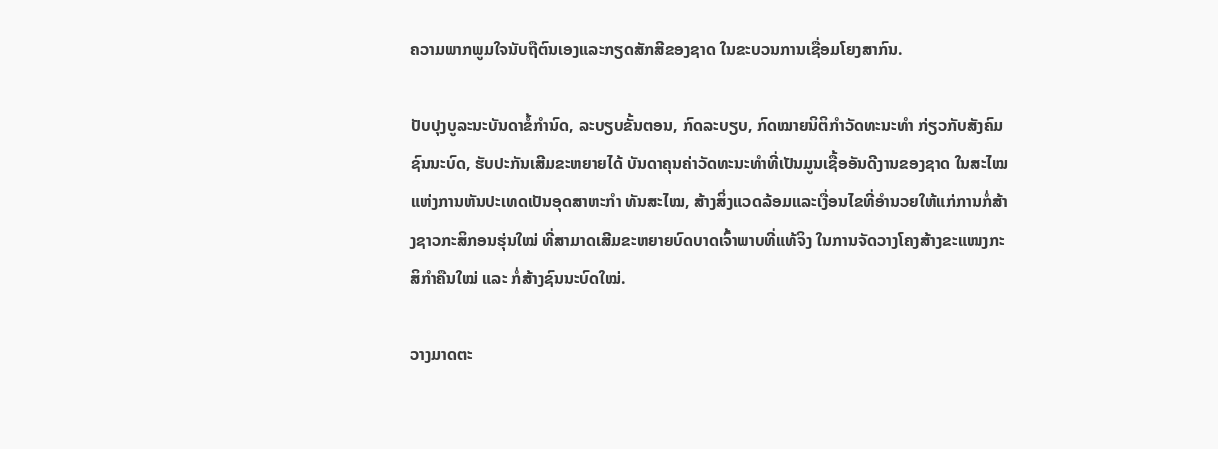ຄວາມພາກພູມໃຈນັບຖືຕົນເອງແລະກຽດສັກສີຂອງຊາດ ໃນຂະບວນການເຊື່ອມໂຍງສາກົນ.

ປັບປຸງບູລະນະບັນດາຂໍ້ກຳນົດ, ລະບຽບຂັ້ນຕອນ, ກົດລະບຽບ, ກົດໝາຍນິຕິກຳວັດທະນະທຳ ກ່ຽວກັບສັງຄົມຊົນນະບົດ, ຮັບປະກັນເສີມຂະຫຍາຍໄດ້ ບັນດາຄຸນຄ່າວັດທະນະທຳທີ່ເປັນມູນເຊື້ອອັນດີງານຂອງຊາດ ໃນສະໄໝແຫ່ງການຫັນປະເທດເປັນອຸດສາຫະກຳ ທັນສະໄໝ, ສ້າງສິ່ງແວດລ້ອມແລະເງື່ອນໄຂທີ່ອຳນວຍໃຫ້ແກ່ການກໍ່ສ້າງຊາວກະສິກອນຮຸ່ນໃໝ່ ທີ່ສາມາດເສີມຂະຫຍາຍບົດບາດເຈົ້າພາບທີ່ແທ້ຈິງ ໃນການຈັດວາງໂຄງສ້າງຂະແໜງກະສິກຳຄືນໃໝ່ ແລະ ກໍ່ສ້າງຊົນນະບົດໃໝ່.

ວາງມາດຕະ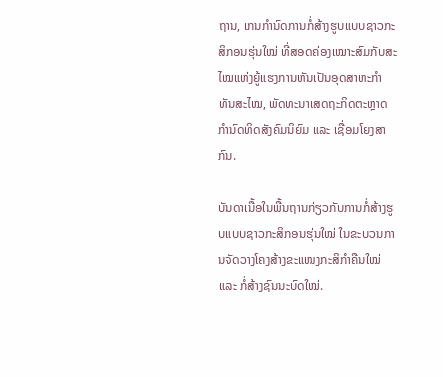ຖານ, ເກນກຳນົດການກໍ່ສ້າງຮູບແບບຊາວກະສິກອນຮຸ່ນໃໝ່ ທີ່ສອດຄ່ອງເໝາະສົມກັບສະໄໝແຫ່ງຍູ້ແຮງການຫັນເປັນອຸດສາຫະກຳ ທັນສະໄໝ, ພັດທະນາເສດຖະກິດຕະຫຼາດກຳນົດທິດສັງຄົມນິຍົມ ແລະ ເຊື່ອມໂຍງສາກົນ.

ບັນດາເນື້ອໃນພື້ນຖານກ່ຽວກັບການກໍ່ສ້າງຮູບແບບຊາວກະສິກອນຮຸ່ນໃໝ່ ໃນຂະບວນການຈັດວາງໂຄງສ້າງຂະແໜງກະສິກຳຄືນໃໝ່ ແລະ ກໍ່ສ້າງຊົນນະບົດໃໝ່.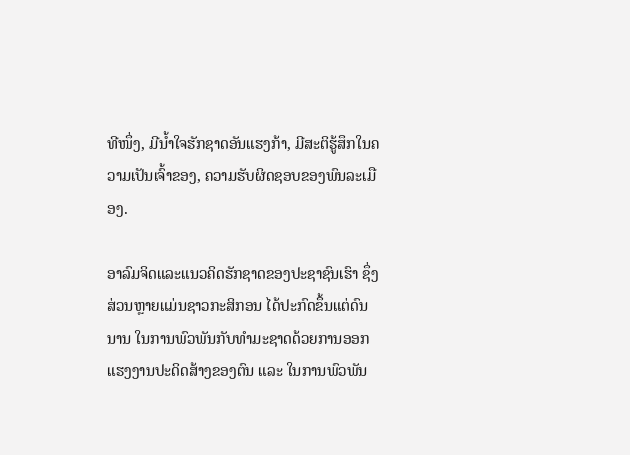ທີໜຶ່ງ, ມີນ້ຳໃຈຮັກຊາດອັນແຮງກ້າ, ມີສະຕິຮູ້ສຶກໃນຄວາມເປັນເຈົ້າຂອງ, ຄວາມຮັບຜິດຊອບຂອງພົນລະເມືອງ.

ອາລົມຈິດແລະແນວຄິດຮັກຊາດຂອງປະຊາຊົນເຮົາ ຊຶ່ງສ່ວນຫຼາຍແມ່ນຊາວກະສິກອນ ໄດ້ປະກົດຂຶ້ນແຕ່ດົນນານ ໃນການພົວພັນກັບທຳມະຊາດດ້ວຍການອອກແຮງງານປະດິດສ້າງຂອງຕົນ ແລະ ໃນການພົວພັນ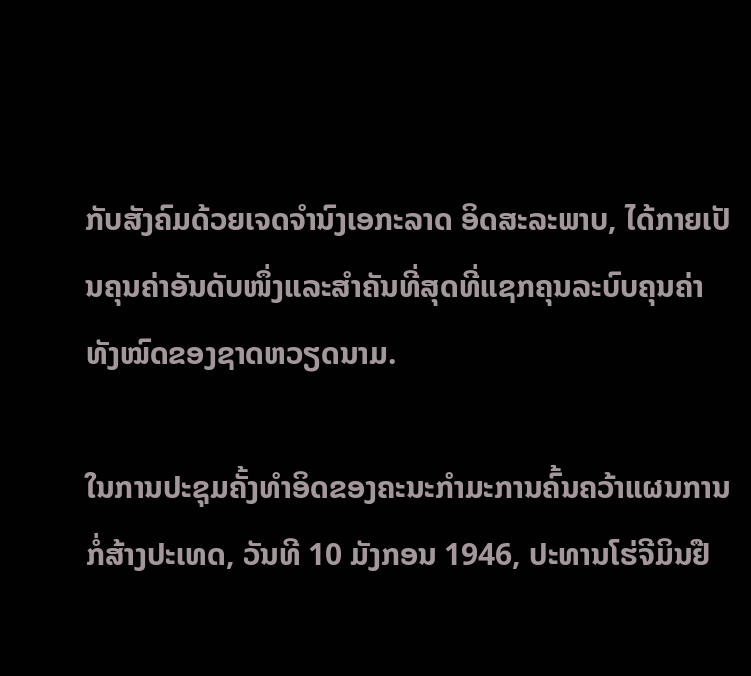ກັບສັງຄົມດ້ວຍເຈດຈຳນົງເອກະລາດ ອິດສະລະພາບ, ໄດ້ກາຍເປັນຄຸນຄ່າອັນດັບໜຶ່ງແລະສຳຄັນທີ່ສຸດທີ່ແຊກຄຸນລະບົບຄຸນຄ່າທັງໝົດຂອງຊາດຫວຽດນາມ.

ໃນການປະຊຸມຄັ້ງທຳອິດຂອງຄະນະກຳມະການຄົ້ນຄວ້າແຜນການກໍ່ສ້າງປະເທດ, ວັນທີ 10 ມັງກອນ 1946, ປະທານໂຮ່ຈີມິນຢື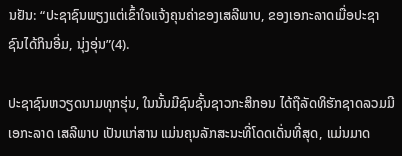ນຢັນ: “ປະຊາຊົນພຽງແຕ່ເຂົ້າໃຈແຈ້ງຄຸນຄ່າຂອງເສລີພາບ, ຂອງເອກະລາດເມື່ອປະຊາຊົນໄດ້ກິນອີ່ມ, ນຸ່ງອຸ່ນ”(4).

ປະຊາຊົນຫວຽດນາມທຸກຮຸ່ນ, ໃນນັ້ນມີຊົນຊັ້ນຊາວກະສິກອນ ໄດ້ຖືລັດທິຮັກຊາດລວມມີເອກະລາດ ເສລີພາບ ເປັນແກ່ສານ ແມ່ນຄຸນລັກສະນະທີ່ໂດດເດັ່ນທີ່ສຸດ, ແມ່ນມາດ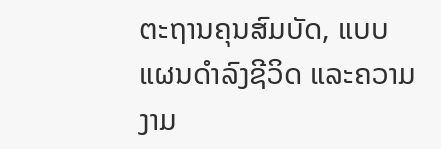ຕະຖານຄຸນສົມບັດ, ແບບແຜນດຳລົງຊີວິດ ແລະຄວາມງາມ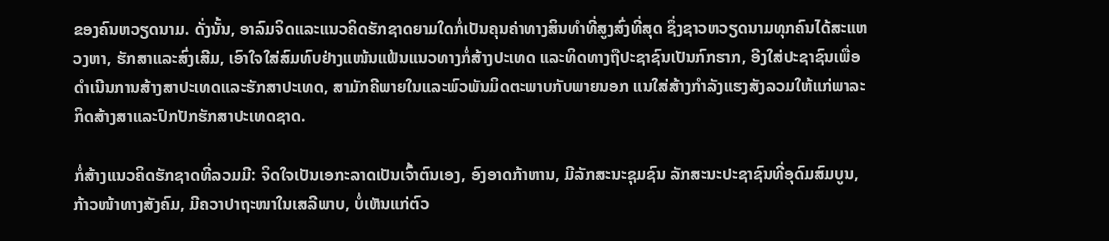ຂອງຄົນຫວຽດນາມ. ດັ່ງນັ້ນ, ອາລົມຈິດແລະແນວຄິດຮັກຊາດຍາມໃດກໍ່ເປັນຄຸນຄ່າທາງສິນທຳທີ່ສູງສົ່ງທີ່ສຸດ ຊຶ່ງຊາວຫວຽດນາມທຸກຄົນໄດ້ສະແຫວງຫາ, ຮັກສາແລະສົ່ງເສີມ, ເອົາໃຈໃສ່ສົມທົບຢ່າງແໜ້ນແຟ້ນແນວທາງກໍ່ສ້າງປະເທດ ແລະທິດທາງຖືປະຊາຊົນເປັນກົກຮາກ, ອີງໃສ່ປະຊາຊົນເພື່ອດຳເນີນການສ້າງສາປະເທດແລະຮັກສາປະເທດ, ສາມັກຄີພາຍໃນແລະພົວພັນມິດຕະພາບກັບພາຍນອກ ແນໃສ່ສ້າງກຳລັງແຮງສັງລວມໃຫ້ແກ່ພາລະກິດສ້າງສາແລະປົກປັກຮັກສາປະເທດຊາດ.

ກໍ່ສ້າງແນວຄິດຮັກຊາດທີ່ລວມມີ: ຈິດໃຈເປັນເອກະລາດເປັນເຈົ້າຕົນເອງ, ອົງອາດກ້າຫານ, ມີລັກສະນະຊຸມຊົນ ລັກສະນະປະຊາຊົນທີ່ອຸດົມສົມບູນ, ກ້າວໜ້າທາງສັງຄົມ, ມີຄວາປາຖະໜາໃນເສລີພາບ, ບໍ່ເຫັນແກ່ຕົວ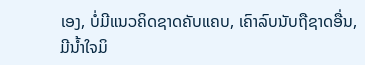ເອງ, ບໍ່ມີແນວຄິດຊາດຄັບແຄບ, ເຄົາລົບນັບຖືຊາດອື່ນ, ມີນ້ຳໃຈມິ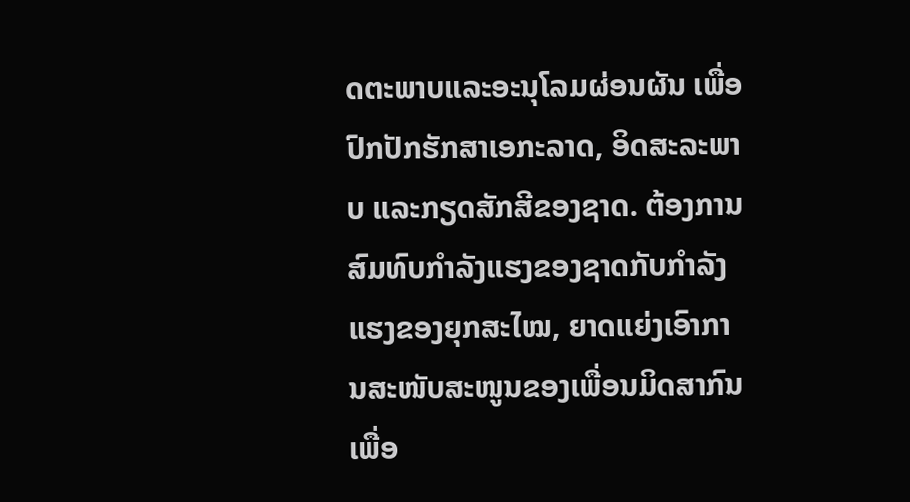ດຕະພາບແລະອະນຸໂລມຜ່ອນຜັນ ເພື່ອປົກປັກຮັກສາເອກະລາດ, ອິດສະລະພາບ ແລະກຽດສັກສີຂອງຊາດ. ຕ້ອງການສົມທົບກຳລັງແຮງຂອງຊາດກັບກຳລັງແຮງຂອງຍຸກສະໄໝ, ຍາດແຍ່ງເອົາການສະໜັບສະໜູນຂອງເພື່ອນມິດສາກົນເພື່ອ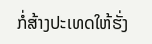ກໍ່ສ້າງປະເທດໃຫ້ຮັ່ງ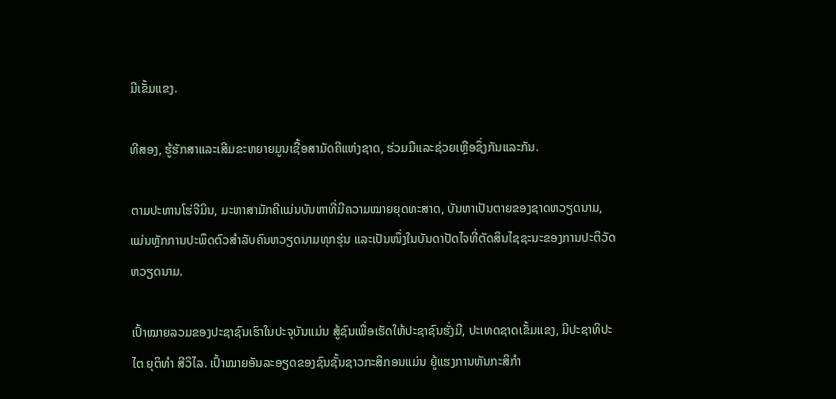ມີເຂັ້ມແຂງ.

ທີສອງ, ຮູ້ຮັກສາແລະເສີມຂະຫຍາຍມູນເຊື້ອສາມັດຄີແຫ່ງຊາດ, ຮ່ວມມືແລະຊ່ວຍເຫຼືອຊຶ່ງກັນແລະກັນ.

ຕາມປະທານໂຮ່ຈີມິນ, ມະຫາສາມັກຄີແມ່ນບັນຫາທີ່ມີຄວາມໝາຍຍຸດທະສາດ, ບັນຫາເປັນຕາຍຂອງຊາດຫວຽດນາມ, ແມ່ນຫຼັກການປະພຶດຕົວສຳລັບຄົນຫວຽດນາມທຸກຮຸ່ນ ແລະເປັນໜຶ່ງໃນບັນດາປັດໄຈທີ່ຕັດສິນໄຊຊະນະຂອງການປະຕິວັດຫວຽດນາມ.

ເປົ້າໝາຍລວມຂອງປະຊາຊົນເຮົາໃນປະຈຸບັນແມ່ນ ສູ້ຊົນເພື່ອເຮັດໃຫ້ປະຊາຊົນຮັ່ງມີ, ປະເທດຊາດເຂັ້ມແຂງ, ມີປະຊາທິປະໄຕ ຍຸຕິທຳ ສີວິໄລ. ເປົ້າໝາຍອັນລະອຽດຂອງຊົນຊັ້ນຊາວກະສິກອນແມ່ນ ຍູ້ແຮງການຫັນກະສິກຳ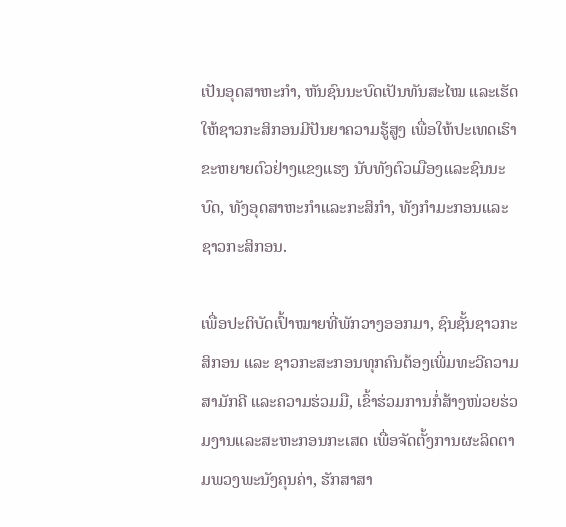ເປັນອຸດສາຫະກຳ, ຫັນຊົນນະບົດເປັນທັນສະໄໝ ແລະເຮັດໃຫ້ຊາວກະສິກອນມີປັນຍາຄວາມຮູ້ສູງ ເພື່ອໃຫ້ປະເທດເຮົາຂະຫຍາຍຕົວຢ່າງແຂງແຮງ ນັບທັງຕົວເມືອງແລະຊົນນະບົດ, ທັງອຸດສາຫະກຳແລະກະສິກຳ, ທັງກຳມະກອນແລະຊາວກະສິກອນ.

ເພື່ອປະຕິບັດເປົ້າໝາຍທີ່ພັກວາງອອກມາ, ຊົນຊັ້ນຊາວກະສິກອນ ແລະ ຊາວກະສະກອນທຸກຄົນຕ້ອງເພີ່ມທະວີຄວາມສາມັກຄີ ແລະຄວາມຮ່ວມມື, ເຂົ້າຮ່ວມການກໍ່ສ້າງໜ່ວຍຮ່ວມງານແລະສະຫະກອນກະເສດ ເພື່ອຈັດຕັ້ງການຜະລິດຕາມພວງພະນັງຄຸນຄ່າ, ຮັກສາສາ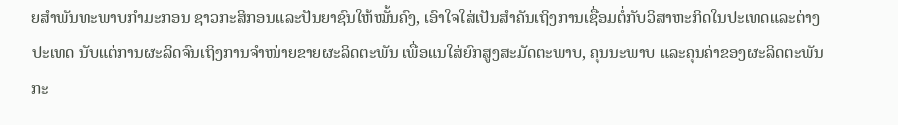ຍສຳພັນທະພາບກຳມະກອນ ຊາວກະສິກອນແລະປັນຍາຊົນໃຫ້ໝັ້ນຄົງ, ເອົາໃຈໃສ່ເປັນສຳຄັນເຖິງການເຊື່ອມຕໍ່ກັບວິສາຫະກິດໃນປະເທດແລະຕ່າງປະເທດ ນັບແຕ່ການຜະລິດຈົນເຖິງການຈຳໜ່າຍຂາຍຜະລິດຕະພັນ ເພື່ອແນໃສ່ຍົກສູງສະມັດຕະພາບ, ຄຸນນະພາບ ແລະຄຸນຄ່າຂອງຜະລິດຕະພັນກະ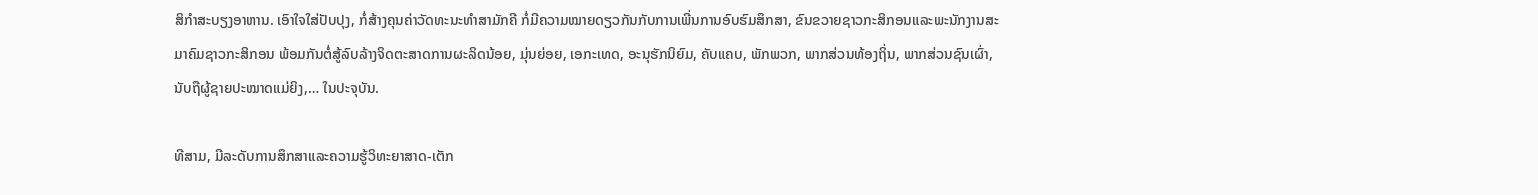ສິກຳສະບຽງອາຫານ. ເອົາໃຈໃສ່ປັບປຸງ, ກໍ່ສ້າງຄຸນຄ່າວັດທະນະທຳສາມັກຄີ ກໍ່ມີຄວາມໝາຍດຽວກັນກັບການເພີ່ນການອົບຮົມສຶກສາ, ຂົນຂວາຍຊາວກະສິກອນແລະພະນັກງານສະມາຄົມຊາວກະສິກອນ ພ້ອມກັນຕໍ່ສູ້ລົບລ້າງຈິດຕະສາດການຜະລິດນ້ອຍ, ມຸ່ນຍ່ອຍ, ເອກະເທດ, ອະນຸຮັກນິຍົມ, ຄັບແຄບ, ພັກພວກ, ພາກສ່ວນທ້ອງຖິ່ນ, ພາກສ່ວນຊົນເຜົ່າ, ນັບຖືຜູ້ຊາຍປະໝາດແມ່ຍິງ,… ໃນປະຈຸບັນ.

ທີສາມ, ມີລະດັບການສຶກສາແລະຄວາມຮູ້ວິທະຍາສາດ-ເຕັກ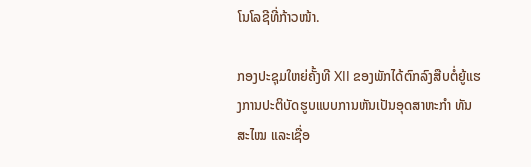ໂນໂລຊີທີ່ກ້າວໜ້າ.

ກອງປະຊຸມໃຫຍ່ຄັ້ງທີ XII ຂອງພັກໄດ້ຕົກລົງສືບຕໍ່ຍູ້ແຮງການປະຕິບັດຮູບແບບການຫັນເປັນອຸດສາຫະກຳ ທັນສະໄໝ ແລະເຊື່ອ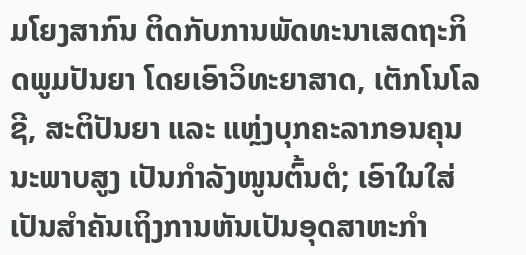ມໂຍງສາກົນ ຕິດກັບການພັດທະນາເສດຖະກິດພູມປັນຍາ ໂດຍເອົາວິທະຍາສາດ, ເຕັກໂນໂລຊີ, ສະຕິປັນຍາ ແລະ ແຫຼ່ງບຸກຄະລາກອນຄຸນນະພາບສູງ ເປັນກຳລັງໜູນຕົ້ນຕໍ; ເອົາໃນໃສ່ເປັນສຳຄັນເຖິງການຫັນເປັນອຸດສາຫະກຳ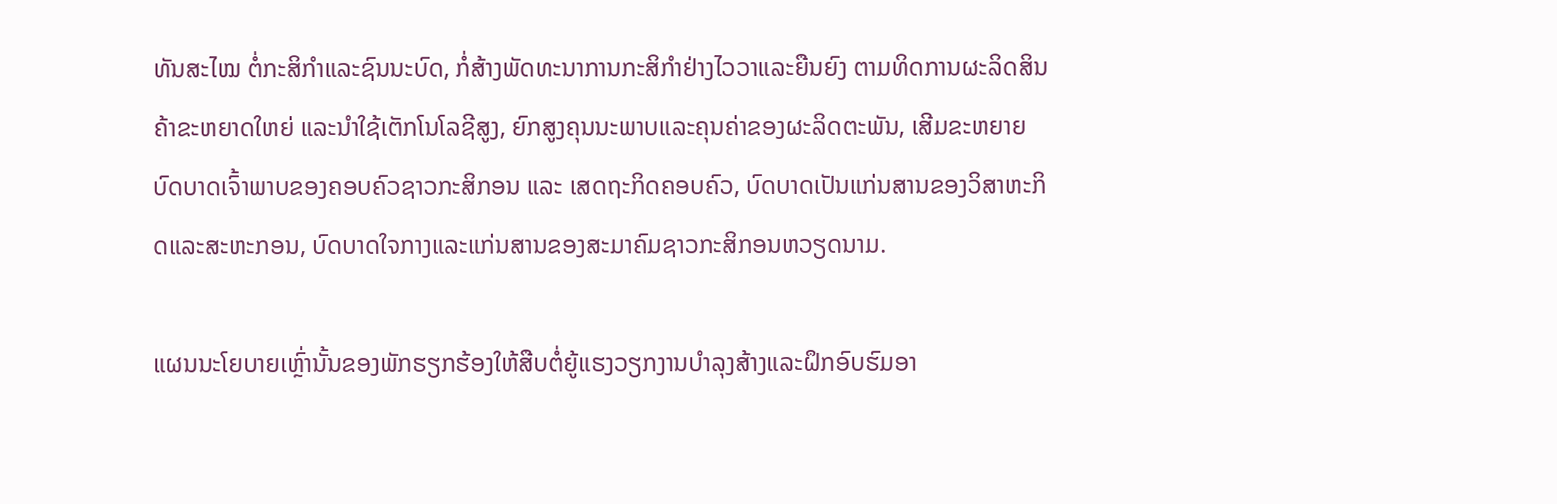ທັນສະໄໝ ຕໍ່ກະສິກຳແລະຊົນນະບົດ, ກໍ່ສ້າງພັດທະນາການກະສິກຳຢ່າງໄວວາແລະຍືນຍົງ ຕາມທິດການຜະລິດສິນຄ້າຂະຫຍາດໃຫຍ່ ແລະນຳໃຊ້ເຕັກໂນໂລຊີສູງ, ຍົກສູງຄຸນນະພາບແລະຄຸນຄ່າຂອງຜະລິດຕະພັນ, ເສີມຂະຫຍາຍບົດບາດເຈົ້າພາບຂອງຄອບຄົວຊາວກະສິກອນ ແລະ ເສດຖະກິດຄອບຄົວ, ບົດບາດເປັນແກ່ນສານຂອງວິສາຫະກິດແລະສະຫະກອນ, ບົດບາດໃຈກາງແລະແກ່ນສານຂອງສະມາຄົມຊາວກະສິກອນຫວຽດນາມ.

ແຜນນະໂຍບາຍເຫຼົ່ານັ້ນຂອງພັກຮຽກຮ້ອງໃຫ້ສືບຕໍ່ຍູ້ແຮງວຽກງານບຳລຸງສ້າງແລະຝຶກອົບຮົມອາ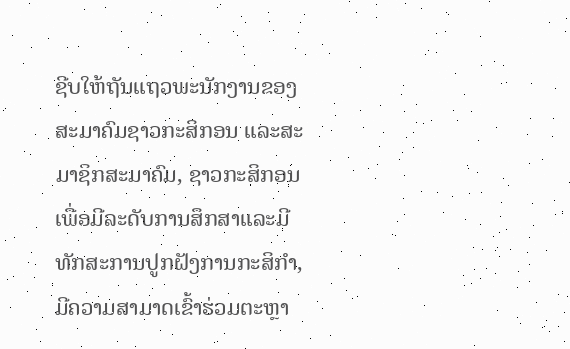ຊີບໃຫ້ຖັນແຖວພະນັກງານຂອງສະມາຄົມຊາວກະສິກອນ ແລະສະມາຊິກສະມາຄົມ, ຊາວກະສິກອນ ເພື່ອມີລະດັບການສຶກສາແລະມີທັກສະການປູກຝັງການກະສິກຳ, ມີຄວາມສາມາດເຂົ້າຮ່ວມຕະຫຼາ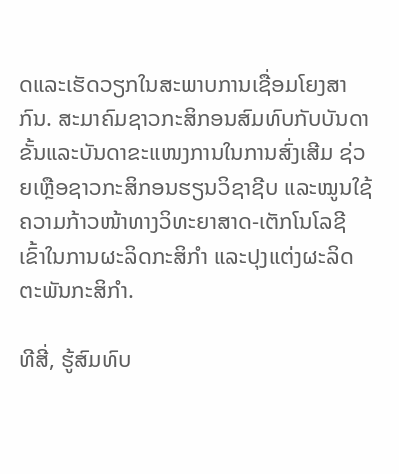ດແລະເຮັດວຽກໃນສະພາບການເຊື່ອມໂຍງສາກົນ. ສະມາຄົມຊາວກະສິກອນສົມທົບກັບບັນດາຂັ້ນແລະບັນດາຂະແໜງການໃນການສົ່ງເສີມ ຊ່ວຍເຫຼືອຊາວກະສິກອນຮຽນວິຊາຊີບ ແລະໝູນໃຊ້ຄວາມກ້າວໜ້າທາງວິທະຍາສາດ-ເຕັກໂນໂລຊີ ເຂົ້າໃນການຜະລິດກະສິກຳ ແລະປຸງແຕ່ງຜະລິດຕະພັນກະສິກຳ.

ທີສີ່, ຮູ້ສົມທົບ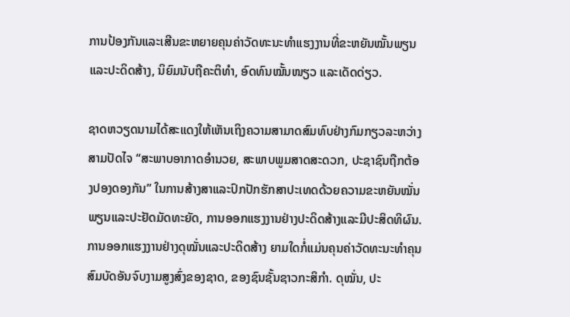ການປ້ອງກັນແລະເສີນຂະຫຍາຍຄຸນຄ່າວັດທະນະທຳແຮງງານທີ່ຂະຫຍັນໝັ້ນພຽນ ແລະປະດິດສ້າງ, ນິຍົມນັບຖືຄະຕິທຳ, ອົດທົນໝັ້ນໜຽວ ແລະເດັດດ່ຽວ.

ຊາດຫວຽດນາມໄດ້ສະແດງໃຫ້ເຫັນເຖິງຄວາມສາມາດສົມທົບຢ່າງກົມກຽວລະຫວ່າງສາມປັດໄຈ “ສະພາບອາກາດອຳນວຍ, ສະພາບພູມສາດສະດວກ, ປະຊາຊົນຖືກຕ້ອງປອງດອງກັນ” ໃນການສ້າງສາແລະປົກປັກຮັກສາປະເທດດ້ວຍຄວາມຂະຫຍັນໝັ່ນພຽນແລະປະຢັດມັດທະຍັດ, ການອອກແຮງງານຢ່າງປະດິດສ້າງແລະມີປະສິດທິຜົນ. ການອອກແຮງງານຢ່າງດຸໝັ່ນແລະປະດິດສ້າງ ຍາມໃດກໍ່ແມ່ນຄຸນຄ່າວັດທະນະທຳຄຸນສົມບັດອັນຈົບງາມສູງສົ່ງຂອງຊາດ, ຂອງຊົນຊັ້ນຊາວກະສິກຳ. ດຸໝັ່ນ, ປະ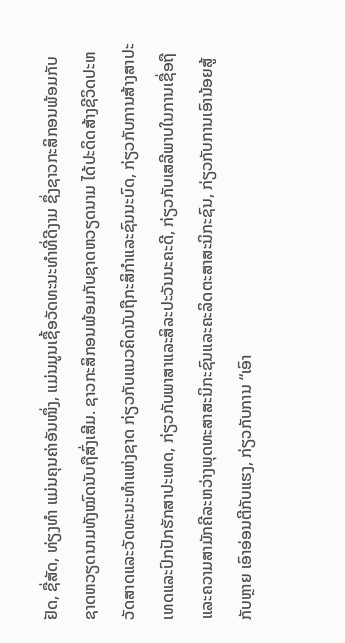ຢັດ, ຊື່ສັດ, ທ່ຽງທຳ ແມ່ນຄຸນຄ່າອັນໜຶ່ງ, ແມ່ນມູນເຊື້ອວັດທະນະທຳທີ່ດີງາມ ຊຶ່ງຊາວກະສິກອນພ້ອມກັບຊາດຫວຽດນາມທັງໝົດນັບຖືສົ່ງເສີມ. ຊາວກະສິກອນພ້ອມກັບຊາດຫວຽດນາມ ໄດ້ປະດິດສ້າງຊີວິດປະຫວັດສາດແລະວັດທະນະທຳແຫ່ງຊາດ ກ່ຽວກັບແນວຄິດນັບຖືກະສິກຳແລະຊົນນະບົດ, ກ່ຽວກັບການສ້າງສາປະເທດແລະປົກປັກຮັກສາປະເທດ, ກ່ຽວກັບພາສາແລະສິລະປະວັນນະຄະດີ, ກ່ຽວກັບເສລີພາບໃນການເຊື່ອຖືແລະຄວາມສາມັກຄີລະຫວ່າງພຸດທະສາສະນິກະຊົນແລະຄະລິດຕະສາສະນິກະຊົນ, ກ່ຽວກັບການເອົານ້ອຍສູ້ກັບຫຼາຍ ເອົາອ່ອນຕີກັບແຮງ, ກ່ຽວກັບການ “ເອົາ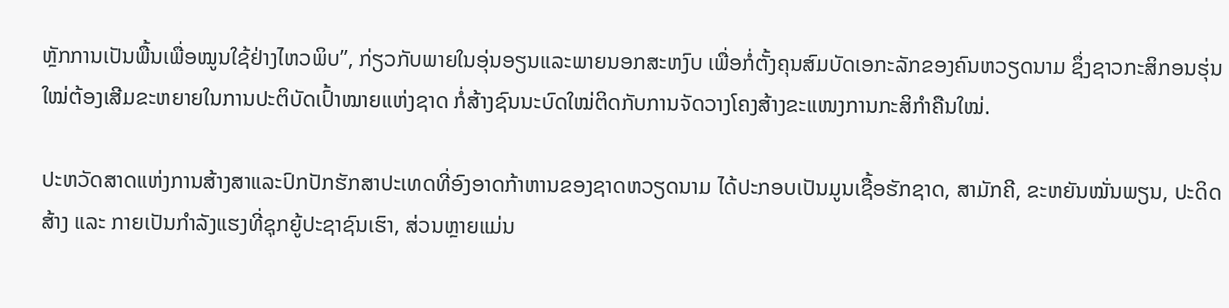ຫຼັກການເປັນພື້ນເພື່ອໝູນໃຊ້ຢ່າງໄຫວພິບ”, ກ່ຽວກັບພາຍໃນອຸ່ນອຽນແລະພາຍນອກສະຫງົບ ເພື່ອກໍ່ຕັ້ງຄຸນສົມບັດເອກະລັກຂອງຄົນຫວຽດນາມ ຊຶ່ງຊາວກະສິກອນຮຸ່ນໃໝ່ຕ້ອງເສີມຂະຫຍາຍໃນການປະຕິບັດເປົ້າໝາຍແຫ່ງຊາດ ກໍ່ສ້າງຊົນນະບົດໃໝ່ຕິດກັບການຈັດວາງໂຄງສ້າງຂະແໜງການກະສິກຳຄືນໃໝ່.

ປະຫວັດສາດແຫ່ງການສ້າງສາແລະປົກປັກຮັກສາປະເທດທີ່ອົງອາດກ້າຫານຂອງຊາດຫວຽດນາມ ໄດ້ປະກອບເປັນມູນເຊື້ອຮັກຊາດ, ສາມັກຄີ, ຂະຫຍັນໝັ່ນພຽນ, ປະດິດສ້າງ ແລະ ກາຍເປັນກຳລັງແຮງທີ່ຊຸກຍູ້ປະຊາຊົນເຮົາ, ສ່ວນຫຼາຍແມ່ນ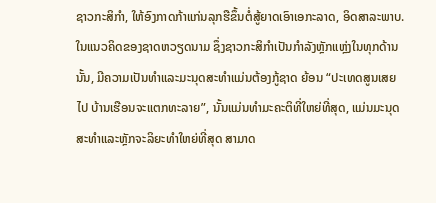ຊາວກະສິກຳ, ໃຫ້ອົງກາດກ້າແກ່ນລຸກຮືຂຶ້ນຕໍ່ສູ້ຍາດເອົາເອກະລາດ, ອິດສາລະພາບ. ໃນແນວຄິດຂອງຊາດຫວຽດນາມ ຊຶ່ງຊາວກະສິກຳເປັນກຳລັງຫຼັກແຫຼ່ງໃນທຸກດ້ານນັ້ນ, ມີຄວາມເປັນທຳແລະມະນຸດສະທຳແມ່ນຕ້ອງກູ້ຊາດ ຍ້ອນ “ປະເທດສູນເສຍໄປ ບ້ານເຮືອນຈະແຕກທະລາຍ”, ນັ້ນແມ່ນທຳມະຄະຕິທີ່ໃຫຍ່ທີ່ສຸດ, ແມ່ນມະນຸດສະທຳແລະຫຼັກຈະລິຍະທຳໃຫຍ່ທີ່ສຸດ ສາມາດ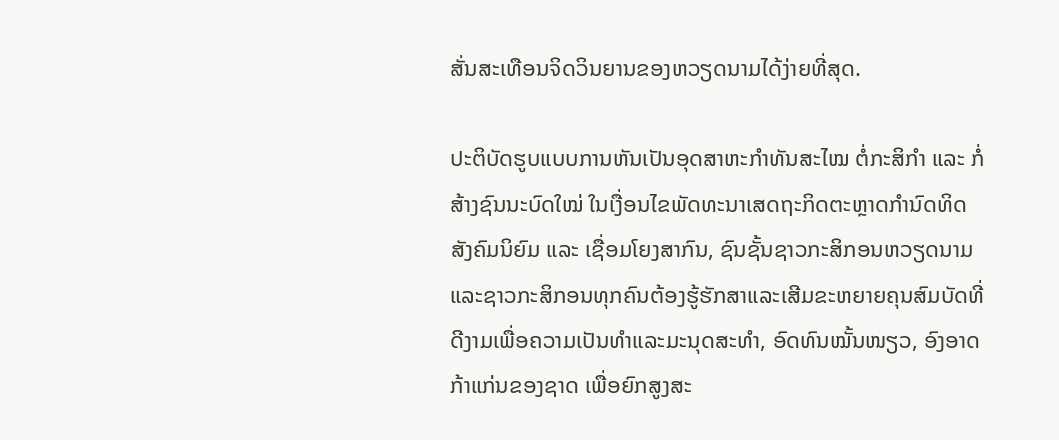ສັ່ນສະເທືອນຈິດວິນຍານຂອງຫວຽດນາມໄດ້ງ່າຍທີ່ສຸດ.

ປະຕິບັດຮູບແບບການຫັນເປັນອຸດສາຫະກຳທັນສະໄໝ ຕໍ່ກະສິກຳ ແລະ ກໍ່ສ້າງຊົນນະບົດໃໝ່ ໃນເງື່ອນໄຂພັດທະນາເສດຖະກິດຕະຫຼາດກຳນົດທິດສັງຄົມນິຍົມ ແລະ ເຊື່ອມໂຍງສາກົນ, ຊົນຊັ້ນຊາວກະສິກອນຫວຽດນາມ ແລະຊາວກະສິກອນທຸກຄົນຕ້ອງຮູ້ຮັກສາແລະເສີມຂະຫຍາຍຄຸນສົມບັດທີ່ດີງາມເພື່ອຄວາມເປັນທຳແລະມະນຸດສະທຳ, ອົດທົນໝັ້ນໜຽວ, ອົງອາດກ້າແກ່ນຂອງຊາດ ເພື່ອຍົກສູງສະ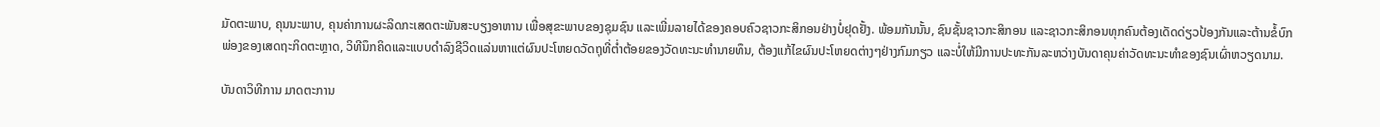ມັດຕະພາບ, ຄຸນນະພາບ, ຄຸນຄ່າການຜະລິດກະເສດຕະພັນສະບຽງອາຫານ ເພື່ອສຸຂະພາບຂອງຊຸມຊົນ ແລະເພີ່ມລາຍໄດ້ຂອງຄອບຄົວຊາວກະສິກອນຢ່າງບໍ່ຢຸດຢັ້ງ. ພ້ອມກັນນັ້ນ, ຊົນຊັ້ນຊາວກະສິກອນ ແລະຊາວກະສິກອນທຸກຄົນຕ້ອງເດັດດ່ຽວປ້ອງກັນແລະຕ້ານຂໍ້ບົກພ່ອງຂອງເສດຖະກິດຕະຫຼາດ, ວິທີນຶກຄິດແລະແບບດຳລົງຊີວິດແລ່ນຫາແຕ່ຜົນປະໂຫຍດວັດຖຸທີ່ຕ່ຳຕ້ອຍຂອງວັດທະນະທຳນາຍທຶນ, ຕ້ອງແກ້ໄຂຜົນປະໂຫຍດຕ່າງໆຢ່າງກົມກຽວ ແລະບໍ່ໃຫ້ມີການປະທະກັນລະຫວ່າງບັນດາຄຸນຄ່າວັດທະນະທຳຂອງຊົນເຜົ່າຫວຽດນາມ.

ບັນດາວິທີການ ມາດຕະການ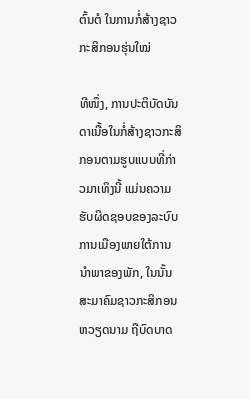ຕົ້ນຕໍ ໃນການກໍ່ສ້າງຊາວກະສິກອນຮຸ່ນໃໝ່

ທີໜຶ່ງ, ການປະຕິບັດບັນດາເນື້ອໃນກໍ່ສ້າງຊາວກະສິກອນຕາມຮູບແບບທີ່ກ່າວມາເທິງນີ້ ແມ່ນຄວາມຮັບຜິດຊອບຂອງລະບົບການເມືອງພາຍໃຕ້ການນຳພາຂອງພັກ, ໃນນັ້ນສະມາຄົມຊາວກະສິກອນຫວຽດນາມ ຖືບົດບາດ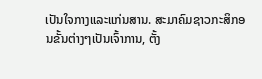ເປັນໃຈກາງແລະແກ່ນສານ. ສະມາຄົມຊາວກະສິກອນຂັ້ນຕ່າງໆເປັນເຈົ້າການ, ຕັ້ງ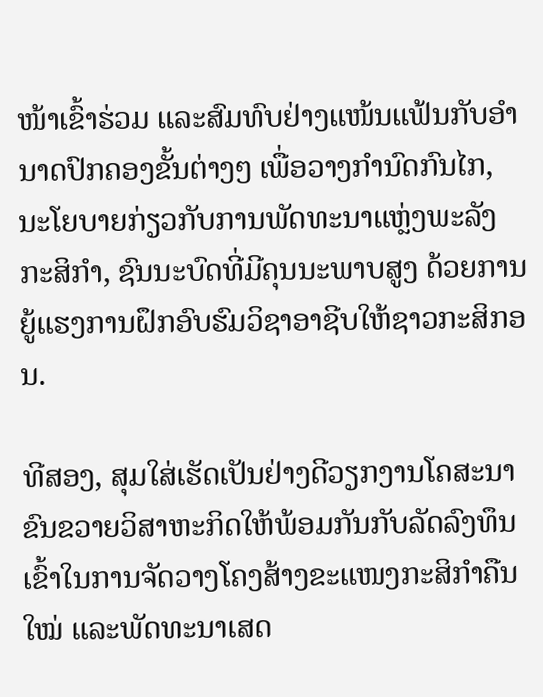ໜ້າເຂົ້າຮ່ວມ ແລະສົມທົບຢ່າງແໜ້ນແຟ້ນກັບອຳນາດປົກຄອງຂັ້ນຕ່າງໆ ເພື່ອວາງກຳນົດກົນໄກ, ນະໂຍບາຍກ່ຽວກັບການພັດທະນາແຫຼ່ງພະລັງກະສິກຳ, ຊົນນະບົດທີ່ມີຄຸນນະພາບສູງ ດ້ວຍການຍູ້ແຮງການຝຶກອົບຮົມວິຊາອາຊີບໃຫ້ຊາວກະສິກອນ.

ທີສອງ, ສຸມໃສ່ເຮັດເປັນຢ່າງດີວຽກງານໂຄສະນາ ຂົນຂວາຍວິສາຫະກິດໃຫ້ພ້ອມກັນກັບລັດລົງທຶນເຂົ້າໃນການຈັດວາງໂຄງສ້າງຂະແໜງກະສິກຳຄືນໃໝ່ ແລະພັດທະນາເສດ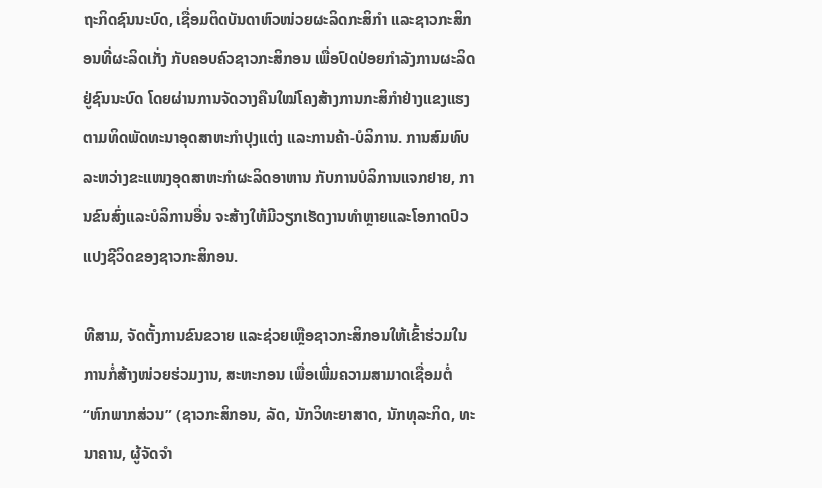ຖະກິດຊົນນະບົດ, ເຊື່ອມຕິດບັນດາຫົວໜ່ວຍຜະລິດກະສິກຳ ແລະຊາວກະສິກອນທີ່ຜະລິດເກັ່ງ ກັບຄອບຄົວຊາວກະສິກອນ ເພື່ອປົດປ່ອຍກຳລັງການຜະລິດຢູ່ຊົນນະບົດ ໂດຍຜ່ານການຈັດວາງຄືນໃໝ່ໂຄງສ້າງການກະສິກຳຢ່າງແຂງແຮງ ຕາມທິດພັດທະນາອຸດສາຫະກຳປຸງແຕ່ງ ແລະການຄ້າ-ບໍລິການ. ການສົມທົບລະຫວ່າງຂະແໜງອຸດສາຫະກຳຜະລິດອາຫານ ກັບການບໍລິການແຈກຢາຍ, ການຂົນສົ່ງແລະບໍລິການອື່ນ ຈະສ້າງໃຫ້ມີວຽກເຮັດງານທຳຫຼາຍແລະໂອກາດປົວແປງຊີວິດຂອງຊາວກະສິກອນ.

ທີສາມ, ຈັດຕັ້ງການຂົນຂວາຍ ແລະຊ່ວຍເຫຼືອຊາວກະສິກອນໃຫ້ເຂົ້າຮ່ວມໃນການກໍ່ສ້າງໜ່ວຍຮ່ວມງານ, ສະຫະກອນ ເພື່ອເພີ່ມຄວາມສາມາດເຊື່ອມຕໍ່ “ຫົກພາກສ່ວນ” (ຊາວກະສິກອນ, ລັດ, ນັກວິທະຍາສາດ, ນັກທຸລະກິດ, ທະນາຄານ, ຜູ້ຈັດຈຳ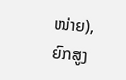ໜ່າຍ), ຍົກສູງ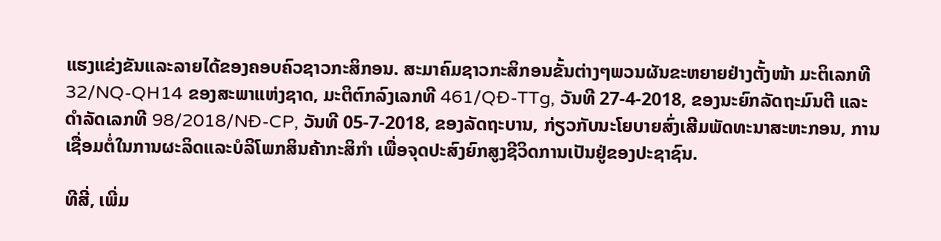ແຮງແຂ່ງຂັນແລະລາຍໄດ້ຂອງຄອບຄົວຊາວກະສິກອນ. ສະມາຄົມຊາວກະສິກອນຂັ້ນຕ່າງໆພວນຜັນຂະຫຍາຍຢ່າງຕັ້ງໜ້າ ມະຕິເລກທີ 32/NQ-QH14 ຂອງສະພາແຫ່ງຊາດ, ມະຕິຕົກລົງເລກທີ 461/QĐ-TTg, ວັນທີ 27-4-2018, ຂອງນະຍົກລັດຖະມົນຕີ ແລະ ດຳລັດເລກທີ 98/2018/NĐ-CP, ວັນທີ 05-7-2018, ຂອງລັດຖະບານ, ກ່ຽວກັບນະໂຍບາຍສົ່ງເສີມພັດທະນາສະຫະກອນ, ການເຊື່ອມຕໍ່ໃນການຜະລິດແລະບໍລິໂພກສິນຄ້າກະສິກຳ ເພື່ອຈຸດປະສົງຍົກສູງຊີວິດການເປັນຢູ່ຂອງປະຊາຊົນ.

ທີສີ່, ເພີ່ມ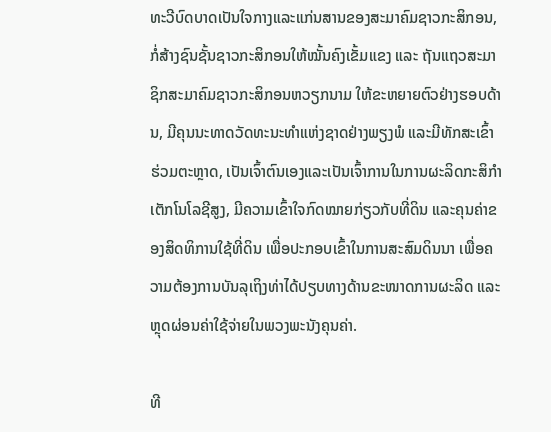ທະວີບົດບາດເປັນໃຈກາງແລະແກ່ນສານຂອງສະມາຄົມຊາວກະສິກອນ, ກໍ່ສ້າງຊົນຊັ້ນຊາວກະສິກອນໃຫ້ໝັ້ນຄົງເຂັ້ມແຂງ ແລະ ຖັນແຖວສະມາຊິກສະມາຄົມຊາວກະສິກອນຫວຽກນາມ ໃຫ້ຂະຫຍາຍຕົວຢ່າງຮອບດ້ານ, ມີຄຸນນະທາດວັດທະນະທຳແຫ່ງຊາດຢ່າງພຽງພໍ ແລະມີທັກສະເຂົ້າຮ່ວມຕະຫຼາດ, ເປັນເຈົ້າຕົນເອງແລະເປັນເຈົ້າການໃນການຜະລິດກະສິກຳເຕັກໂນໂລຊີສູງ, ມີຄວາມເຂົ້າໃຈກົດໝາຍກ່ຽວກັບທີ່ດິນ ແລະຄຸນຄ່າຂອງສິດທິການໃຊ້ທີ່ດິນ ເພື່ອປະກອບເຂົ້າໃນການສະສົມດິນນາ ເພື່ອຄວາມຕ້ອງການບັນລຸເຖິງທ່າໄດ້ປຽບທາງດ້ານຂະໜາດການຜະລິດ ແລະຫຼຸດຜ່ອນຄ່າໃຊ້ຈ່າຍໃນພວງພະນັງຄຸນຄ່າ.

ທີ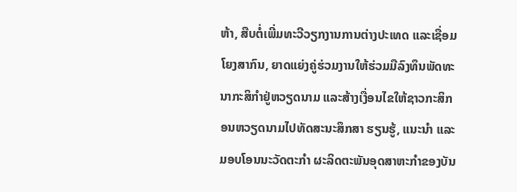ຫ້າ, ສືບຕໍ່ເພີ່ມທະວີວຽກງານການຕ່າງປະເທດ ແລະເຊື່ອມໂຍງສາກົນ, ຍາດແຍ່ງຄູ່ຮ່ວມງານໃຫ້ຮ່ວມມືລົງທຶນພັດທະນາກະສິກຳຢູ່ຫວຽດນາມ ແລະສ້າງເງື່ອນໄຂໃຫ້ຊາວກະສິກອນຫວຽດນາມໄປທັດສະນະສຶກສາ ຮຽນຮູ້, ແນະນຳ ແລະມອບໂອນນະວັດຕະກຳ ຜະລິດຕະພັນອຸດສາຫະກຳຂອງບັນ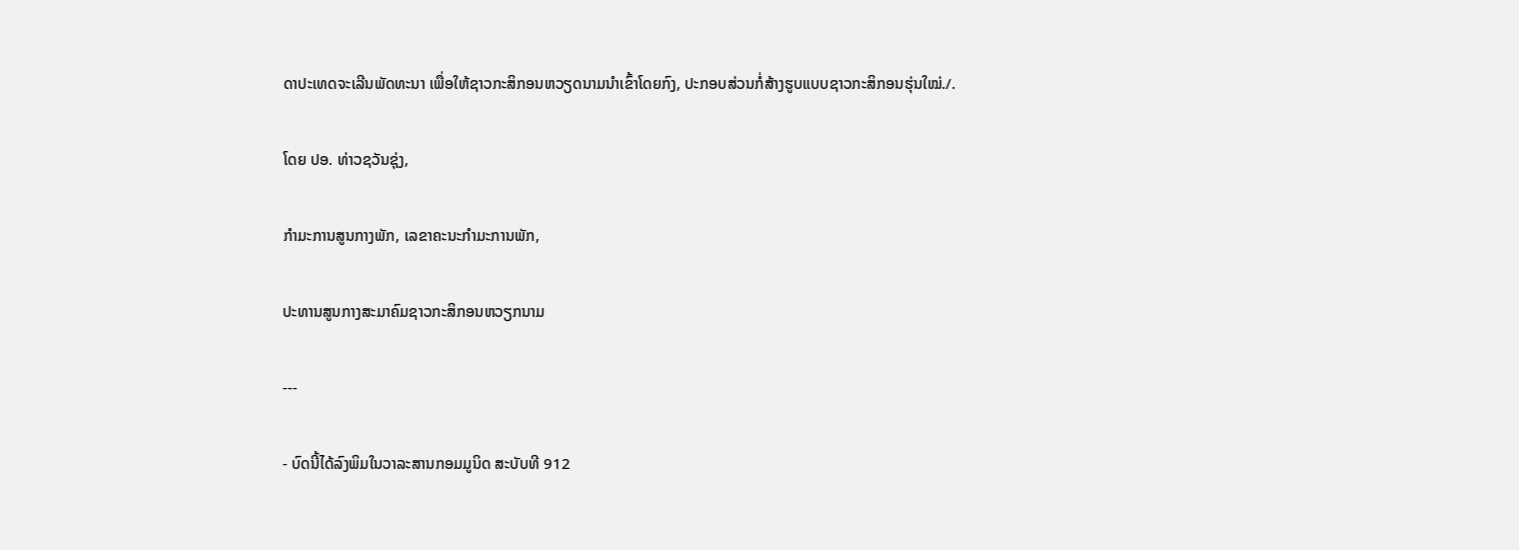ດາປະເທດຈະເລີນພັດທະນາ ເພື່ອໃຫ້ຊາວກະສິກອນຫວຽດນາມນຳເຂົ້າໂດຍກົງ, ປະກອບສ່ວນກໍ່ສ້າງຮູບແບບຊາວກະສິກອນຮຸ່ນໃໝ່./.

ໂດຍ ປອ. ທ່າວຊວັນຊຸ່ງ,

ກຳມະການສູນກາງພັກ, ເລຂາຄະນະກຳມະການພັກ,

ປະທານສູນກາງສະມາຄົມຊາວກະສິກອນຫວຽກນາມ

---

- ບົດນີ້ໄດ້ລົງພິມໃນວາລະສານກອມມູນິດ ສະບັບທີ 912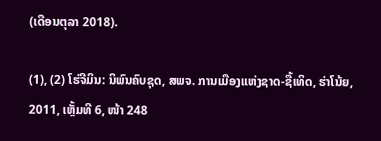(ເດືອນຕຸລາ 2018).

(1), (2) ໂຮ່ຈີມິນ: ນິພົນຄົບຊຸດ, ສພຈ. ການເມືອງແຫ່ງຊາດ-ຊື້ເທິດ, ຮ່າໂນ້ຍ, 2011, ເຫຼັ້ມທີ 6, ໜ້າ 248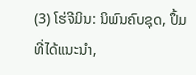(3) ໂຮ່ຈີມິນ: ນິພົນຄົບຊຸດ, ປຶ້ມທີ່ໄດ້ແນະນຳ,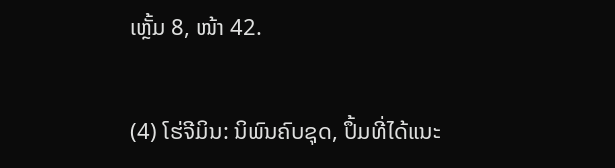ເຫຼັ້ມ 8, ໜ້າ 42.

(4) ໂຮ່ຈີມິນ: ນິພົນຄົບຊຸດ, ປຶ້ມທີ່ໄດ້ແນະ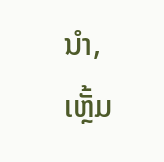ນຳ, ເຫຼັ້ມ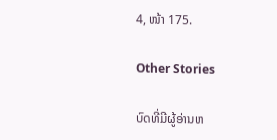4, ໜ້າ 175.

Other Stories

ບົດທີ່ມີຜູ້ອ່ານຫ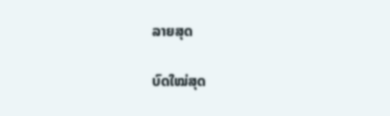ລາຍສຸດ

ບົດໃໝ່ສຸດ